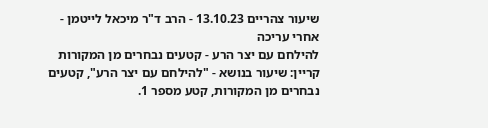שיעור צהריים 13.10.23 - הרב ד"ר מיכאל לייטמן - אחרי עריכה
להילחם עם יצר הרע - קטעים נבחרים מן המקורות
קריין: שיעור בנושא - "להילחם עם יצר הרע", קטעים נבחרים מן המקורות, קטע מספר 1.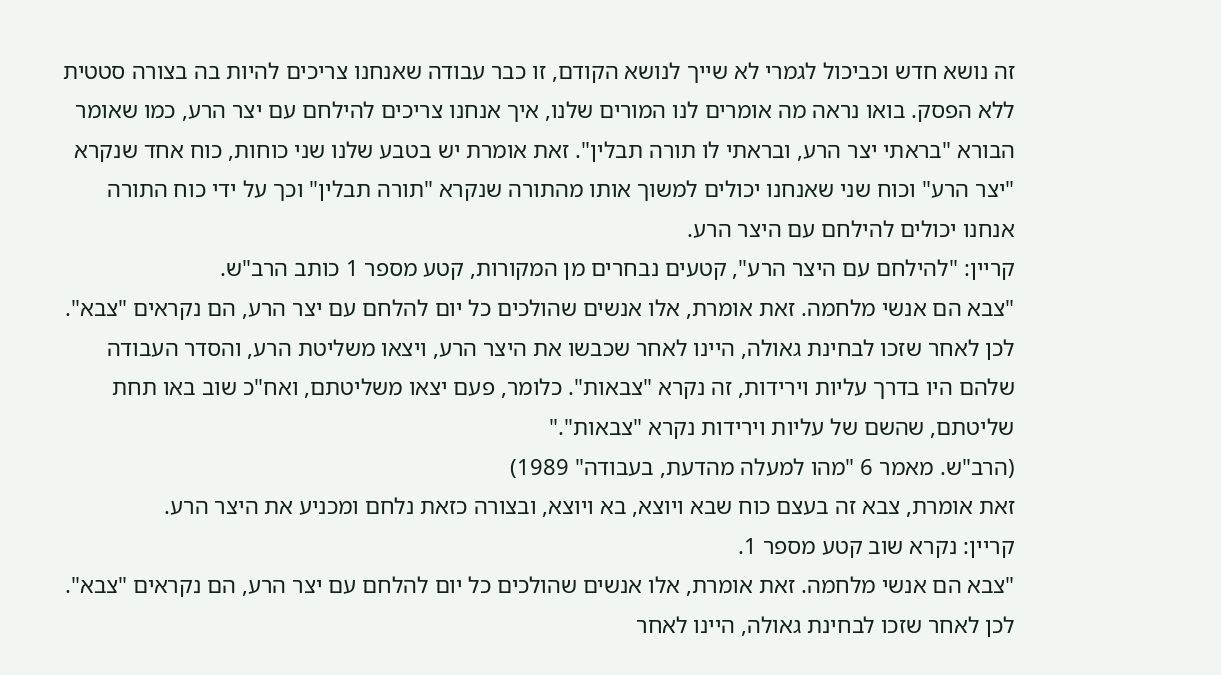זה נושא חדש וכביכול לגמרי לא שייך לנושא הקודם, זו כבר עבודה שאנחנו צריכים להיות בה בצורה סטטית ללא הפסק. בואו נראה מה אומרים לנו המורים שלנו, איך אנחנו צריכים להילחם עם יצר הרע, כמו שאומר הבורא "בראתי יצר הרע, ובראתי לו תורה תבלין". זאת אומרת יש בטבע שלנו שני כוחות, כוח אחד שנקרא "יצר הרע" וכוח שני שאנחנו יכולים למשוך אותו מהתורה שנקרא "תורה תבלין" וכך על ידי כוח התורה אנחנו יכולים להילחם עם היצר הרע.
קריין: "להילחם עם היצר הרע", קטעים נבחרים מן המקורות, קטע מספר 1 כותב הרב"ש.
"צבא הם אנשי מלחמה. זאת אומרת, אלו אנשים שהולכים כל יום להלחם עם יצר הרע, הם נקראים "צבא". לכן לאחר שזכו לבחינת גאולה, היינו לאחר שכבשו את היצר הרע, ויצאו משליטת הרע, והסדר העבודה שלהם היו בדרך עליות וירידות, זה נקרא "צבאות". כלומר, פעם יצאו משליטתם, ואח"כ שוב באו תחת שליטתם, שהשם של עליות וירידות נקרא "צבאות"."
(הרב"ש. מאמר 6 "מהו למעלה מהדעת, בעבודה" 1989)
זאת אומרת, צבא זה בעצם כוח שבא ויוצא, בא ויוצא, ובצורה כזאת נלחם ומכניע את היצר הרע.
קריין: נקרא שוב קטע מספר 1.
"צבא הם אנשי מלחמה. זאת אומרת, אלו אנשים שהולכים כל יום להלחם עם יצר הרע, הם נקראים "צבא". לכן לאחר שזכו לבחינת גאולה, היינו לאחר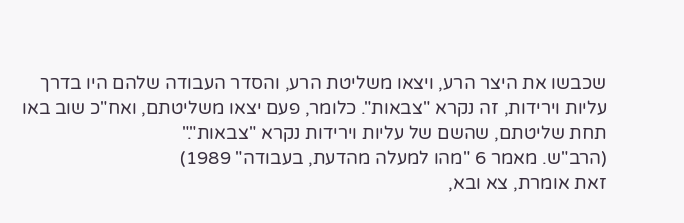שכבשו את היצר הרע, ויצאו משליטת הרע, והסדר העבודה שלהם היו בדרך עליות וירידות, זה נקרא "צבאות". כלומר, פעם יצאו משליטתם, ואח"כ שוב באו תחת שליטתם, שהשם של עליות וירידות נקרא "צבאות"."
(הרב"ש. מאמר 6 "מהו למעלה מהדעת, בעבודה" 1989)
זאת אומרת, צא ובא,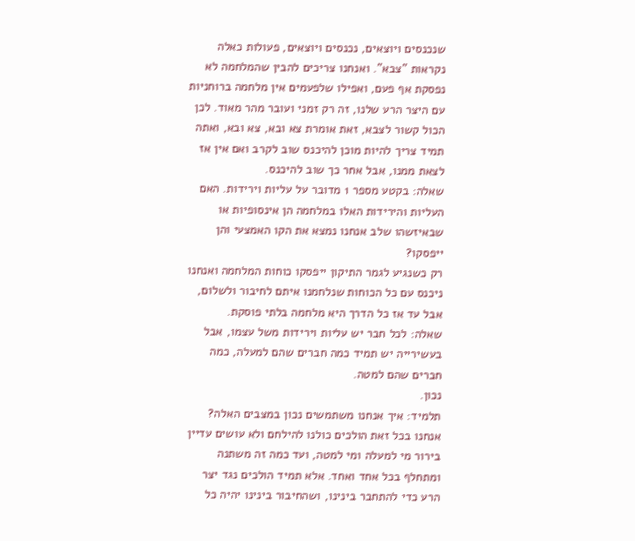שנכנסים ויוצאים, נכנסים ויוצאים, פעולות כאלה נקראות "צבא". ואנחנו צריכים להבין שהמלחמה לא נפסקת אף פעם, ואפילו שלפעמים אין מלחמה ברוחניות עם היצר הרע שלנו, זה רק זמני ועובר מהר מאוד. לכן הכול קשור לצבא, זאת אומרת צא ובא, צא ובא, ואתה תמיד צריך להיות מוכן להיכנס שוב לקרב ואם אין אז לצאת ממנו, אבל אחר כך שוב להיכנס.
שאלה: בקטע מספר 1 מדובר על עליות וירידות. האם העליות והירידות האלו במלחמה הן אינסופיות או שבאיזשהו שלב אנחנו נמצא את הקו האמצעי והן ייפסקו?
רק כשנגיע לגמר התיקון ייפסקו כוחות המלחמה ואנחנו ניכנס עם כל הכוחות שנלחמנו איתם לחיבור ולשלום, אבל עד אז כל הדרך היא מלחמה בלתי פוסקת.
שאלה: לכל חבר יש עליות וירידות משל עצמו, אבל בעשירייה יש תמיד כמה חברים שהם למעלה, כמה חברים שהם למטה.
נכון.
תלמיד: איך אנחנו משתמשים נכון במצבים האלה?
אנחנו בכל זאת הולכים כולנו להילחם ולא עושים עדיין בירור מי למעלה ומי למטה, ועד כמה זה משתנה ומתחלף בכל אחד ואחד. אלא תמיד הולכים נגד יצר הרע כדי להתחבר בינינו, ושהחיבור בינינו יהיה כל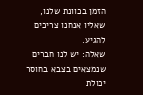הזמן בכוונת שלנו, שאליו אנחנו צריכים להגיע.
שאלה: יש לנו חברים שנמצאים בצבא בחוסר יכולת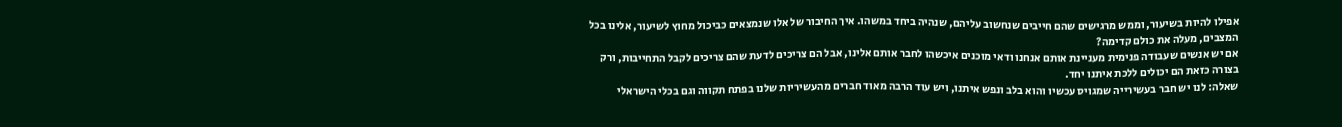אפילו להיות בשיעור, וממש מרגישים שהם חייבים שנחשוב עליהם, שנהיה ביחד במשהו. איך החיבור של אלו שנמצאים כביכול מחוץ לשיעור, אלינו בכל המצבים, מעלה את כולם קדימה?
אם יש אנשים שעבודה פנימית מעניינת אותם אנחנו ודאי מוכנים איכשהו לחבר אותם אלינו, אבל הם צריכים לדעת שהם צריכים לקבל התחייבות, ורק בצורה כזאת הם יכולים ללכת איתנו יחד.
שאלה: לנו יש חבר בעשירייה שמגויס עכשיו והוא בלב ונפש איתנו, ויש עוד הרבה מאוד חברים מהעשיריות שלנו בפתח תקווה וגם בכלי הישראלי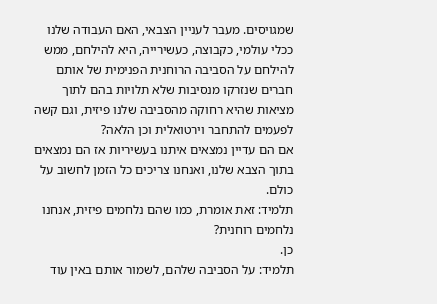שמגויסים. מעבר לעניין הצבאי, האם העבודה שלנו ככלי עולמי, כקבוצה, כעשירייה, היא להילחם, ממש להילחם על הסביבה הרוחנית הפנימית של אותם חברים שנזרקו מנסיבות שלא תלויות בהם לתוך מציאות שהיא רחוקה מהסביבה שלנו פיזית, וגם קשה לפעמים להתחבר וירטואלית וכן הלאה?
אם הם עדיין נמצאים איתנו בעשיריות אז הם נמצאים בתוך הצבא שלנו, ואנחנו צריכים כל הזמן לחשוב על כולם.
תלמיד: זאת אומרת, כמו שהם נלחמים פיזית, אנחנו נלחמים רוחנית?
כן.
תלמיד: על הסביבה שלהם, לשמור אותם באין עוד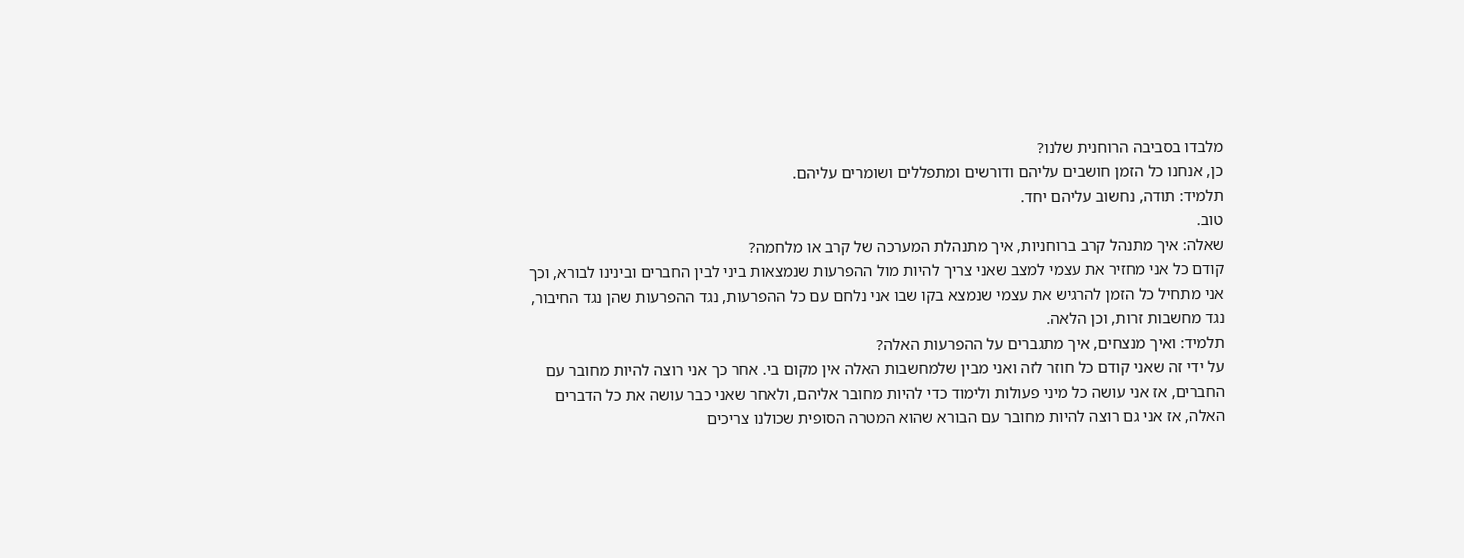מלבדו בסביבה הרוחנית שלנו?
כן, אנחנו כל הזמן חושבים עליהם ודורשים ומתפללים ושומרים עליהם.
תלמיד: תודה, נחשוב עליהם יחד.
טוב.
שאלה: איך מתנהל קרב ברוחניות, איך מתנהלת המערכה של קרב או מלחמה?
קודם כל אני מחזיר את עצמי למצב שאני צריך להיות מול ההפרעות שנמצאות ביני לבין החברים ובינינו לבורא, וכך אני מתחיל כל הזמן להרגיש את עצמי שנמצא בקו שבו אני נלחם עם כל ההפרעות, נגד ההפרעות שהן נגד החיבור, נגד מחשבות זרות, וכן הלאה.
תלמיד: ואיך מנצחים, איך מתגברים על ההפרעות האלה?
על ידי זה שאני קודם כל חוזר לזה ואני מבין שלמחשבות האלה אין מקום בי. אחר כך אני רוצה להיות מחובר עם החברים, אז אני עושה כל מיני פעולות ולימוד כדי להיות מחובר אליהם, ולאחר שאני כבר עושה את כל הדברים האלה, אז אני גם רוצה להיות מחובר עם הבורא שהוא המטרה הסופית שכולנו צריכים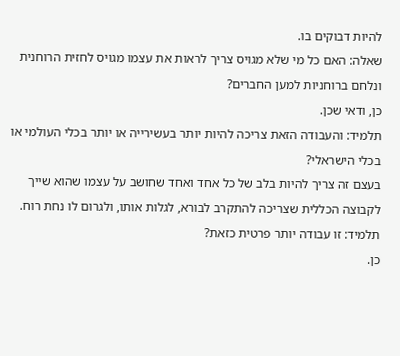להיות דבוקים בו.
שאלה: האם כל מי שלא מגויס צריך לראות את עצמו מגויס לחזית הרוחנית ונלחם ברוחניות למען החברים?
כן, ודאי שכן.
תלמיד: והעבודה הזאת צריכה להיות יותר בעשירייה או יותר בכלי העולמי או בכלי הישראלי?
בעצם זה צריך להיות בלב של כל אחד ואחד שחושב על עצמו שהוא שייך לקבוצה הכללית שצריכה להתקרב לבורא, לגלות אותו, ולגרום לו נחת רוח.
תלמיד: זו עבודה יותר פרטית כזאת?
כן.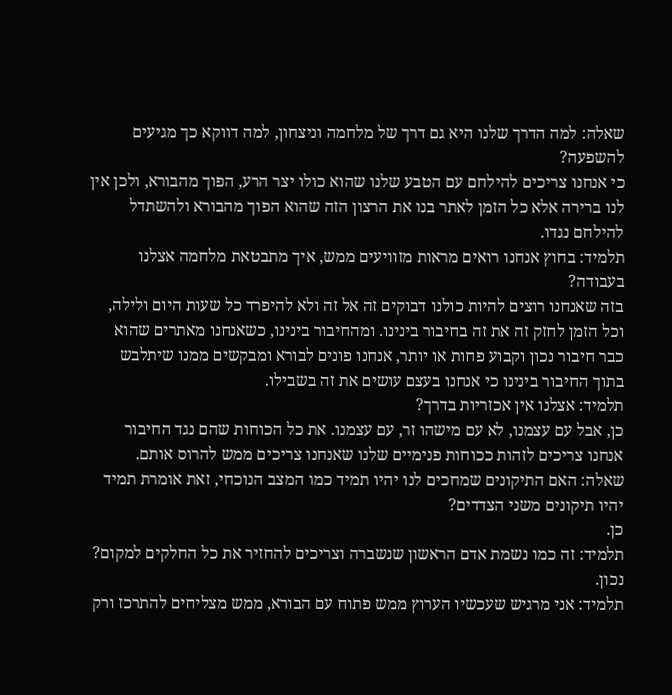שאלה: למה הדרך שלנו היא גם דרך של מלחמה וניצחון, למה דווקא כך מגיעים להשפעה?
כי אנחנו צריכים להילחם עם הטבע שלנו שהוא כולו יצר הרע, הפוך מהבורא, ולכן אין לנו ברירה אלא כל הזמן לאתר בנו את הרצון הזה שהוא הפוך מהבורא ולהשתדל להילחם נגדו.
תלמיד: בחוץ אנחנו רואים מראות מזוויעים ממש, איך מתבטאת מלחמה אצלנו בעבודה?
בזה שאנחנו רוצים להיות כולנו דבוקים זה אל זה ולא להיפרד כל שעות היום ולילה, וכל הזמן לחזק זה את זה בחיבור בינינו. ומהחיבור בינינו, כשאנחנו מאתרים שהוא כבר חיבור נכון וקבוע פחות או יותר, אנחנו פונים לבורא ומבקשים ממנו שיתלבש בתוך החיבור בינינו כי אנחנו בעצם עושים את זה בשבילו.
תלמיד: אצלנו אין אכזריות בדרך?
כן, אבל עם עצמנו, לא עם מישהו זר, עם עצמנו. את כל הכוחות שהם נגד החיבור אנחנו צריכים לזהות ככוחות פנימיים שלנו שאנחנו צריכים ממש להרוס אותם.
שאלה: האם התיקונים שמחכים לנו יהיו תמיד כמו המצב הנוכחי, זאת אומרת תמיד יהיו תיקונים משני הצדדים?
כן.
תלמיד: זה כמו נשמת אדם הראשון שנשברה וצריכים להחזיר את כל החלקים למקום?
נכון.
תלמיד: אני מרגיש שעכשיו הערוץ ממש פתוח עם הבורא, ממש מצליחים להתרכז ורק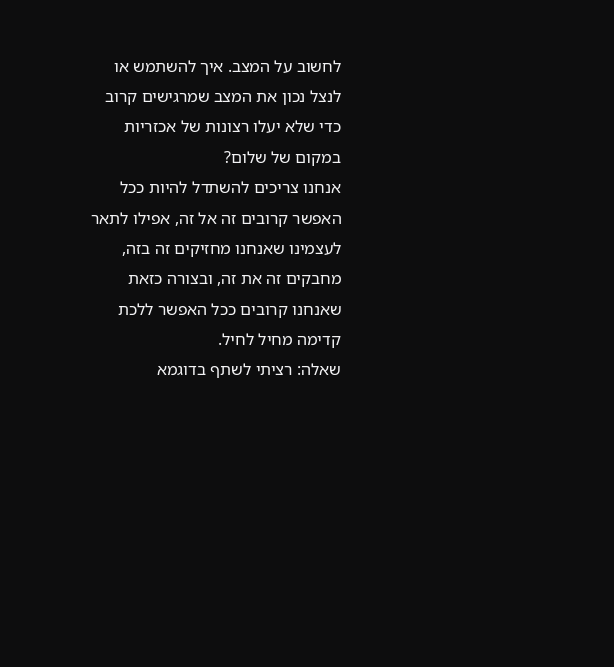לחשוב על המצב. איך להשתמש או לנצל נכון את המצב שמרגישים קרוב כדי שלא יעלו רצונות של אכזריות במקום של שלום?
אנחנו צריכים להשתדל להיות ככל האפשר קרובים זה אל זה, אפילו לתאר לעצמינו שאנחנו מחזיקים זה בזה, מחבקים זה את זה, ובצורה כזאת שאנחנו קרובים ככל האפשר ללכת קדימה מחיל לחיל.
שאלה: רציתי לשתף בדוגמא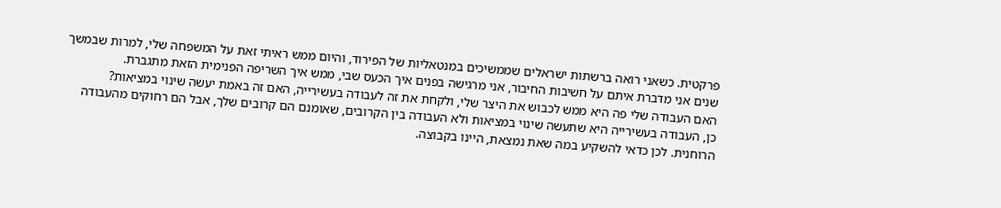פרקטית. כשאני רואה ברשתות ישראלים שממשיכים במנטאליות של הפירוד, והיום ממש ראיתי זאת על המשפחה שלי, למרות שבמשך שנים אני מדברת איתם על חשיבות החיבור, אני מרגישה בפנים איך הכעס שבי, ממש איך השריפה הפנימית הזאת מתגברת.
האם העבודה שלי פה היא ממש לכבוש את היצר שלי, ולקחת את זה לעבודה בעשירייה, האם זה באמת יעשה שינוי במציאות?
כן, העבודה בעשירייה היא שתעשה שינוי במציאות ולא העבודה בין הקרובים, שאומנם הם קרובים שלך, אבל הם רחוקים מהעבודה הרוחנית. לכן כדאי להשקיע במה שאת נמצאת, היינו בקבוצה.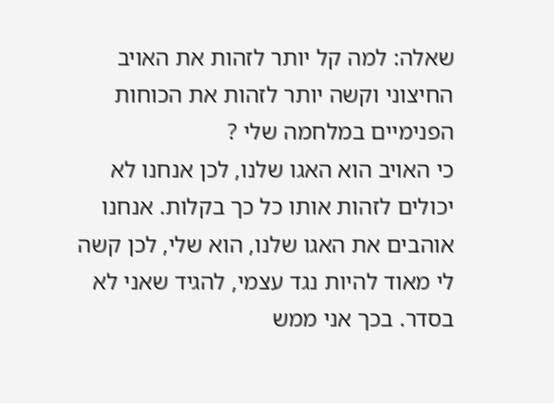שאלה: למה קל יותר לזהות את האויב החיצוני וקשה יותר לזהות את הכוחות הפנימיים במלחמה שלי ?
כי האויב הוא האגו שלנו, לכן אנחנו לא יכולים לזהות אותו כל כך בקלות. אנחנו אוהבים את האגו שלנו, הוא שלי, לכן קשה לי מאוד להיות נגד עצמי, להגיד שאני לא בסדר. בכך אני ממש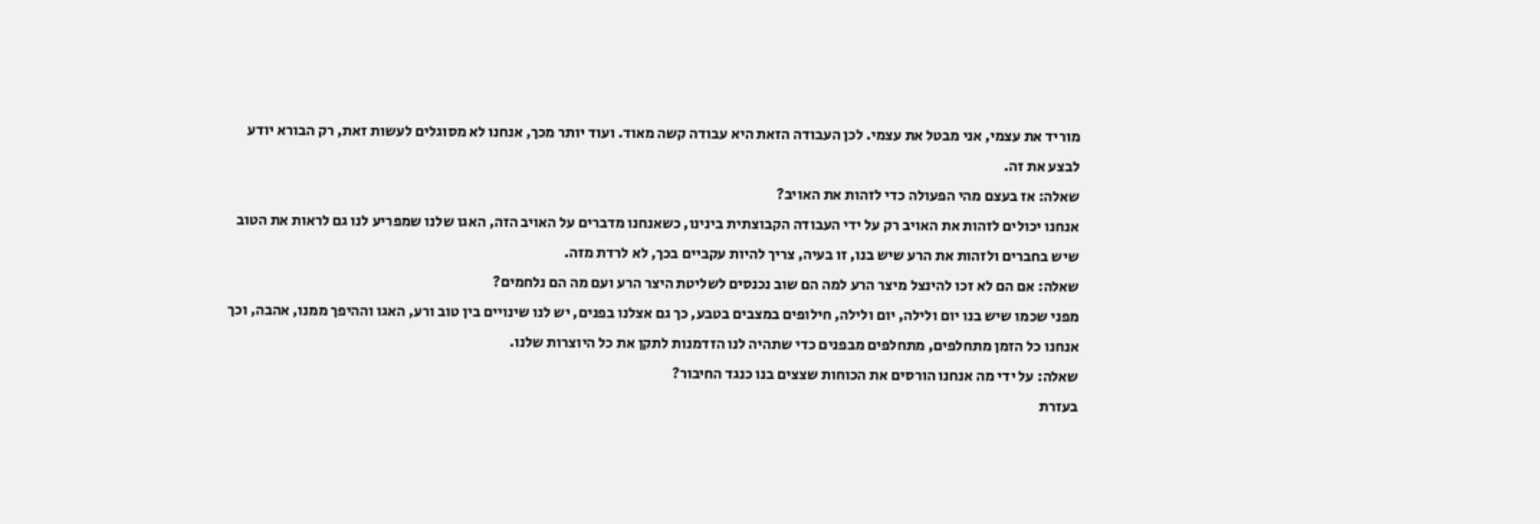מוריד את עצמי, אני מבטל את עצמי. לכן העבודה הזאת היא עבודה קשה מאוד. ועוד יותר מכך, אנחנו לא מסוגלים לעשות זאת, רק הבורא יודע לבצע את זה.
שאלה: אז בעצם מהי הפעולה כדי לזהות את האויב?
אנחנו יכולים לזהות את האויב רק על ידי העבודה הקבוצתית בינינו, כשאנחנו מדברים על האויב הזה, האגו שלנו שמפריע לנו גם לראות את הטוב שיש בחברים ולזהות את הרע שיש בנו, זו בעיה, צריך להיות עקביים בכך, לא לרדת מזה.
שאלה: אם הם לא זכו להינצל מיצר הרע למה הם שוב נכנסים לשליטת היצר הרע ועם מה הם נלחמים?
מפני שכמו שיש בנו יום ולילה, יום ולילה, חילופים במצבים בטבע, כך גם אצלנו בפנים, יש לנו שינויים בין טוב ורע, האגו וההיפך ממנו, אהבה, וכך אנחנו כל הזמן מתחלפים, מתחלפים מבפנים כדי שתהיה לנו הזדמנות לתקן את כל היוצרות שלנו.
שאלה: על ידי מה אנחנו הורסים את הכוחות שצצים בנו כנגד החיבור?
בעזרת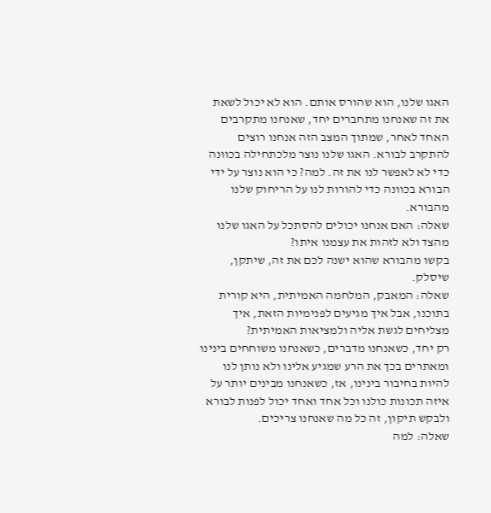האגו שלנו, הוא שהורס אותם. הוא לא יכול לשאת את זה שאנחנו מתחברים יחד, שאנחנו מתקרבים האחד לאחר, שמתוך המצב הזה אנחנו רוצים להתקרב לבורא. האגו שלנו נוצר מלכתחילה בכוונה כדי לא לאפשר לנו את זה. למה? כי הוא נוצר על ידי הבורא בכוונה כדי להורות לנו על הריחוק שלנו מהבורא.
שאלה: האם אנחנו יכולים להסתכל על האגו שלנו מהצד ולא לזהות את עצמנו איתו?
בקשו מהבורא שהוא ישנה לכם את זה, שיתקן, שיסלק.
שאלה: המאבק, המלחמה האמיתית, היא קורית בתוכנו, אבל איך מגיעים לפנימיות הזאת, איך מצליחים לגשת אליה ולמציאות האמיתית?
רק יחד, כשאנחנו מדברים, כשאנחנו משוחחים בינינו ומאתרים בכך את הרע שמגיע אלינו ולא נותן לנו להיות בחיבור בינינו, אז, כשאנחנו מבינים יותר על איזה תכונות כולנו וכל אחד ואחד יכול לפנות לבורא ולבקש תיקון, זה כל מה שאנחנו צריכים.
שאלה: למה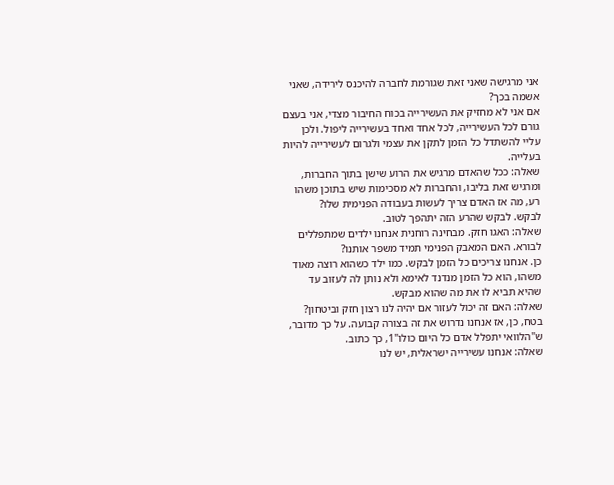אני מרגישה שאני זאת שגורמת לחברה להיכנס לירידה, שאני אשמה בכך?
אם אני לא מחזיק את העשירייה בכוח החיבור מצדי, אני בעצם גורם לכל העשירייה, לכל אחד ואחד בעשירייה ליפול. ולכן עליי להשתדל כל הזמן לתקן את עצמי ולגרום לעשירייה להיות בעלייה.
שאלה: ככל שהאדם מרגיש את הרוע שישן בתוך החברות, ומרגיש זאת בליבו, והחברות לא מסכימות שיש בתוכן משהו רע, מה אז האדם צריך לעשות בעבודה הפנימית שלו?
לבקש. לבקש שהרע הזה יתהפך לטוב.
שאלה: האגו חזק. מבחינה רוחנית אנחנו ילדים שמתפללים לבורא. האם המאבק הפנימי תמיד משפר אותנו?
כן. אנחנו צריכים כל הזמן לבקש. כמו ילד כשהוא רוצה מאוד משהו, הוא כל הזמן מנדנד לאימא ולא נותן לה לעזוב עד שהיא תביא לו את מה שהוא מבקש.
שאלה: האם זה יכול לעזור אם יהיה לנו רצון חזק וביטחון?
בטח, כן, אז אנחנו נדרוש את זה בצורה קבועה. על כך מדובר, ש"הלוואי יתפלל אדם כל היום כולו"1, כך כתוב.
שאלה: אנחנו עשירייה ישראלית, יש לנו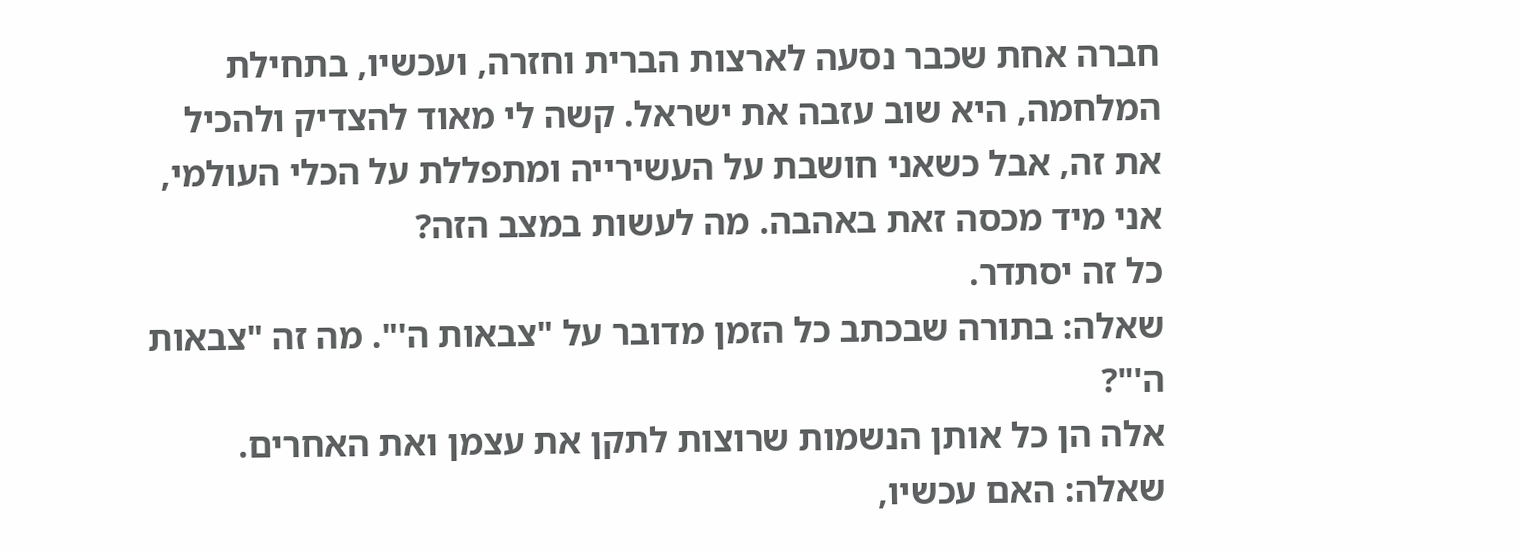חברה אחת שכבר נסעה לארצות הברית וחזרה, ועכשיו, בתחילת המלחמה, היא שוב עזבה את ישראל. קשה לי מאוד להצדיק ולהכיל את זה, אבל כשאני חושבת על העשירייה ומתפללת על הכלי העולמי, אני מיד מכסה זאת באהבה. מה לעשות במצב הזה?
כל זה יסתדר.
שאלה: בתורה שבכתב כל הזמן מדובר על "צבאות ה'". מה זה "צבאות ה'"?
אלה הן כל אותן הנשמות שרוצות לתקן את עצמן ואת האחרים.
שאלה: האם עכשיו,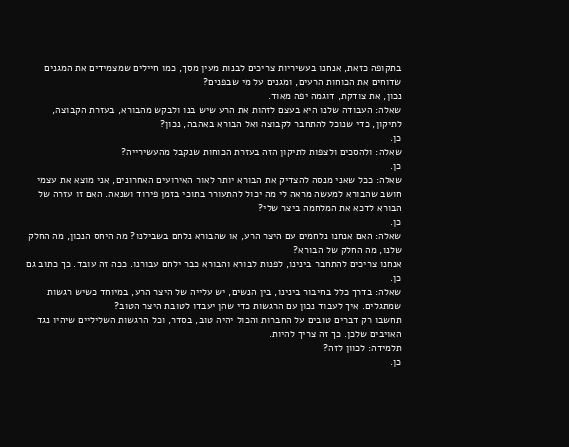בתקופה כזאת, אנחנו בעשיריות צריכים לבנות מעין מסך, כמו חיילים שמצמידים את המגנים שדוחים את הכוחות הרעים, ומגנים על מי שבפנים?
נכון, את צודקת, דוגמה יפה מאוד.
שאלה: העבודה שלנו היא בעצם לזהות את הרע שיש בנו ולבקש מהבורא, בעזרת הקבוצה, לתיקון, כדי שנוכל להתחבר לקבוצה ואל הבורא באהבה, נכון?
כן.
שאלה: ולהסכים ולצפות לתיקון הזה בעזרת הכוחות שנקבל מהעשירייה?
כן.
שאלה: ככל שאני מנסה להצדיק את הבורא יותר לאור האירועים האחרונים, אני מוצא את עצמי חושב שהבורא למעשה מראה לי מה יכול להתעורר בתוכי בזמן פירוד ושנאה. האם זו עזרה של הבורא לדכא את המלחמה ביצר שלי?
כן.
שאלה: האם אנחנו נלחמים עם היצר הרע, או שהבורא נלחם בשבילנו? מה היחס הנכון, מה החלק שלנו, מה החלק של הבורא?
אנחנו צריכים להתחבר בינינו, לפנות לבורא והבורא כבר ילחם עבורנו. ככה זה עובד. כך כתוב גם כן.
שאלה: בדרך כלל בחיבור בינינו, בין הנשים, יש עלייה של היצר הרע, במיוחד כשיש רגשות שמתגלים. איך לעבוד נכון עם הרגשות כדי שהן יעבדו לטובת היצר הטוב?
תחשבו רק דברים טובים על החברות והכול יהיה טוב, בסדר, וכל הרגשות השליליים שיהיו נגד האויבים שלכן. כך זה צריך להיות.
תלמידה: לכוון לזה?
כן.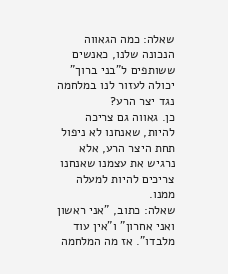שאלה: כמה הגאווה הנכונה שלנו, כאנשים ששותפים ל"בני ברוך" יכולה לעזור לנו במלחמה נגד יצר הרע?
כן. גאווה גם צריכה להיות, שאנחנו לא ניפול תחת היצר הרע, אלא נרגיש את עצמנו שאנחנו צריכים להיות למעלה ממנו.
שאלה: כתוב, "אני ראשון ואני אחרון" ו"אין עוד מלבדו". אז מה המלחמה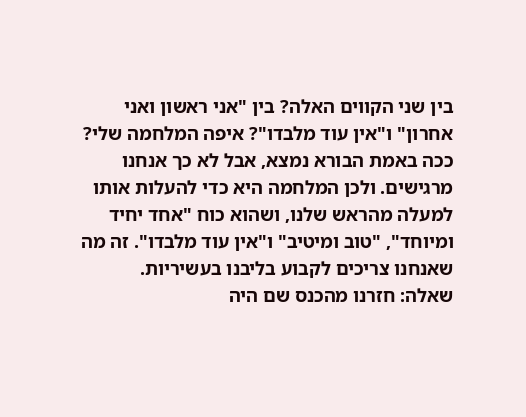בין שני הקווים האלה? בין "אני ראשון ואני אחרון" ו"אין עוד מלבדו"? איפה המלחמה שלי?
ככה באמת הבורא נמצא, אבל לא כך אנחנו מרגישים. ולכן המלחמה היא כדי להעלות אותו למעלה מהראש שלנו, ושהוא כוח "אחד יחיד ומיוחד", "טוב ומיטיב" ו"אין עוד מלבדו". זה מה שאנחנו צריכים לקבוע בליבנו בעשיריות.
שאלה: חזרנו מהכנס שם היה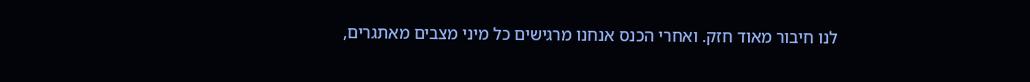לנו חיבור מאוד חזק. ואחרי הכנס אנחנו מרגישים כל מיני מצבים מאתגרים,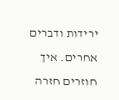ירידות ודברים אחרים. איך חוזרים חזרה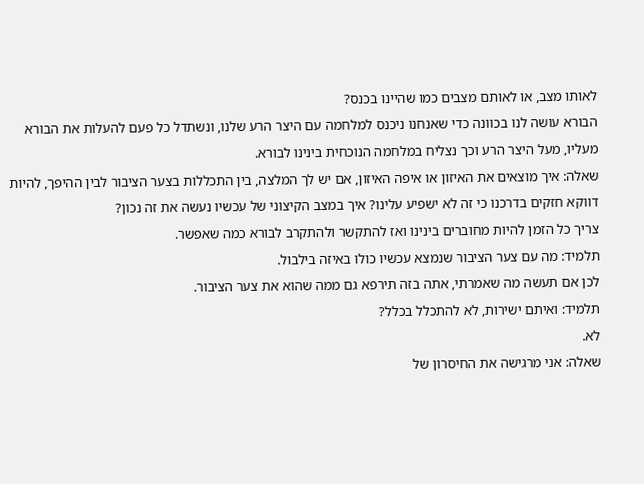לאותו מצב, או לאותם מצבים כמו שהיינו בכנס?
הבורא עושה לנו בכוונה כדי שאנחנו ניכנס למלחמה עם היצר הרע שלנו, ונשתדל כל פעם להעלות את הבורא מעליו, מעל היצר הרע וכך נצליח במלחמה הנוכחית בינינו לבורא.
שאלה: איך מוצאים את האיזון או איפה האיזון, אם יש לך המלצה, בין התכללות בצער הציבור לבין ההיפך, להיות דווקא חזקים בדרכנו כי זה לא ישפיע עלינו? איך במצב הקיצוני של עכשיו נעשה את זה נכון?
צריך כל הזמן להיות מחוברים בינינו ואז להתקשר ולהתקרב לבורא כמה שאפשר.
תלמיד: מה עם צער הציבור שנמצא עכשיו כולו באיזה בילבול.
לכן אם תעשה מה שאמרתי, אתה בזה תירפא גם ממה שהוא את צער הציבור.
תלמיד: ואיתם ישירות, לא להתכלל בכלל?
לא.
שאלה: אני מרגישה את החיסרון של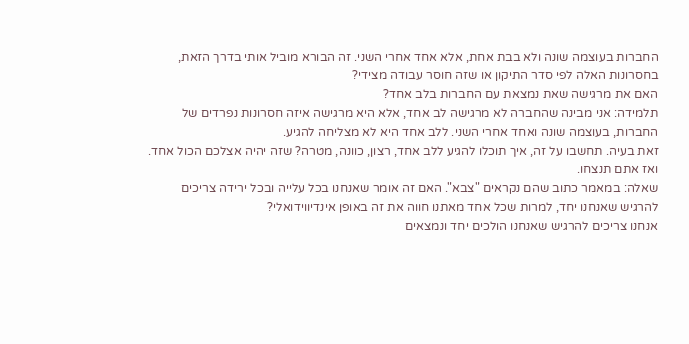החברות בעוצמה שונה ולא בבת אחת, אלא אחד אחרי השני. זה הבורא מוביל אותי בדרך הזאת, בחסרונות האלה לפי סדר התיקון או שזה חוסר עבודה מצידי?
האם את מרגישה שאת נמצאת עם החברות בלב אחד?
תלמידה: אני מבינה שהחברה לא מרגישה לב אחד, אלא היא מרגישה איזה חסרונות נפרדים של החברות, בעוצמה שונה ואחד אחרי השני. ללב אחד היא לא מצליחה להגיע.
זאת בעיה. תחשבו על זה, איך תוכלו להגיע ללב אחד, רצון, כוונה, מטרה? שזה יהיה אצלכם הכול אחד. ואז אתם תנצחו.
שאלה: במאמר כתוב שהם נקראים "צבא". האם זה אומר שאנחנו בכל עלייה ובכל ירידה צריכים להרגיש שאנחנו יחד, למרות שכל אחד מאתנו חווה את זה באופן אינדיווידואלי?
אנחנו צריכים להרגיש שאנחנו הולכים יחד ונמצאים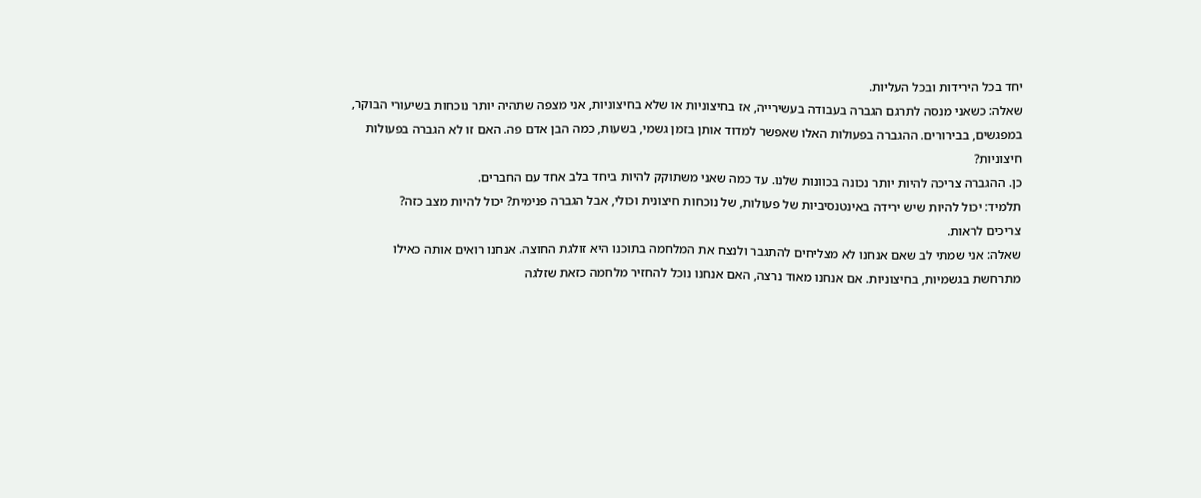יחד בכל הירידות ובכל העליות.
שאלה: כשאני מנסה לתרגם הגברה בעבודה בעשירייה, אז בחיצוניות או שלא בחיצוניות, אני מצפה שתהיה יותר נוכחות בשיעורי הבוקר, במפגשים, בבירורים. ההגברה בפעולות האלו שאפשר למדוד אותן בזמן גשמי, בשעות, כמה הבן אדם פה. האם זו לא הגברה בפעולות חיצוניות?
כן. ההגברה צריכה להיות יותר נכונה בכוונות שלנו. עד כמה שאני משתוקק להיות ביחד בלב אחד עם החברים.
תלמיד: יכול להיות שיש ירידה באינטנסיביות של פעולות, של נוכחות חיצונית וכולי, אבל הגברה פנימית? יכול להיות מצב כזה?
צריכים לראות.
שאלה: אני שמתי לב שאם אנחנו לא מצליחים להתגבר ולנצח את המלחמה בתוכנו היא זולגת החוצה. אנחנו רואים אותה כאילו מתרחשת בגשמיות, בחיצוניות. אם אנחנו מאוד נרצה, האם אנחנו נוכל להחזיר מלחמה כזאת שזלגה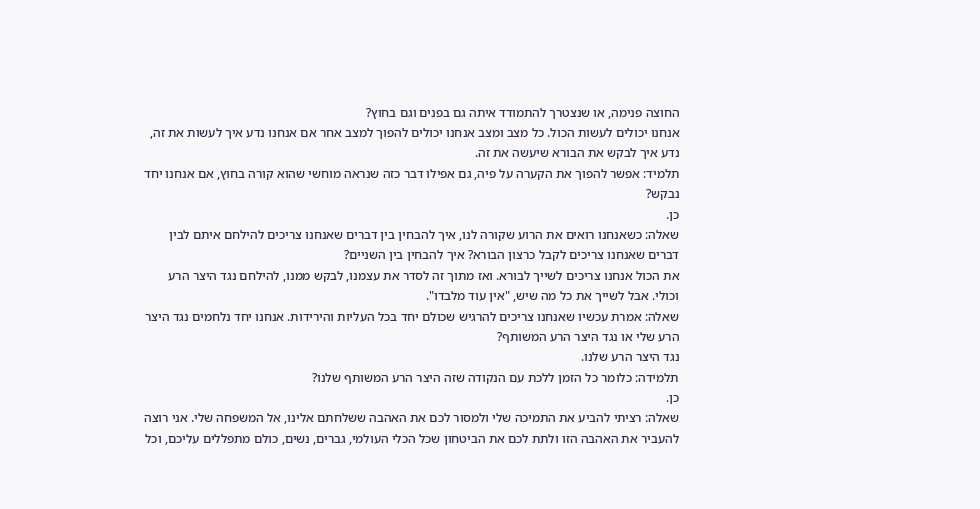החוצה פנימה, או שנצטרך להתמודד איתה גם בפנים וגם בחוץ?
אנחנו יכולים לעשות הכול. כל מצב ומצב אנחנו יכולים להפוך למצב אחר אם אנחנו נדע איך לעשות את זה, נדע איך לבקש את הבורא שיעשה את זה.
תלמיד: אפשר להפוך את הקערה על פיה, גם אפילו דבר כזה שנראה מוחשי שהוא קורה בחוץ, אם אנחנו יחד נבקש?
כן.
שאלה: כשאנחנו רואים את הרוע שקורה לנו, איך להבחין בין דברים שאנחנו צריכים להילחם איתם לבין דברים שאנחנו צריכים לקבל כרצון הבורא? איך להבחין בין השניים?
את הכול אנחנו צריכים לשייך לבורא. ואז מתוך זה לסדר את עצמנו, לבקש ממנו, להילחם נגד היצר הרע וכולי. אבל לשייך את כל מה שיש, "אין עוד מלבדו".
שאלה: אמרת עכשיו שאנחנו צריכים להרגיש שכולם יחד בכל העליות והירידות. אנחנו יחד נלחמים נגד היצר הרע שלי או נגד היצר הרע המשותף?
נגד היצר הרע שלנו.
תלמידה: כלומר כל הזמן ללכת עם הנקודה שזה היצר הרע המשותף שלנו?
כן.
שאלה: רציתי להביע את התמיכה שלי ולמסור לכם את האהבה ששלחתם אלינו, אל המשפחה שלי. אני רוצה להעביר את האהבה הזו ולתת לכם את הביטחון שכל הכלי העולמי, גברים, נשים, כולם מתפללים עליכם, וכל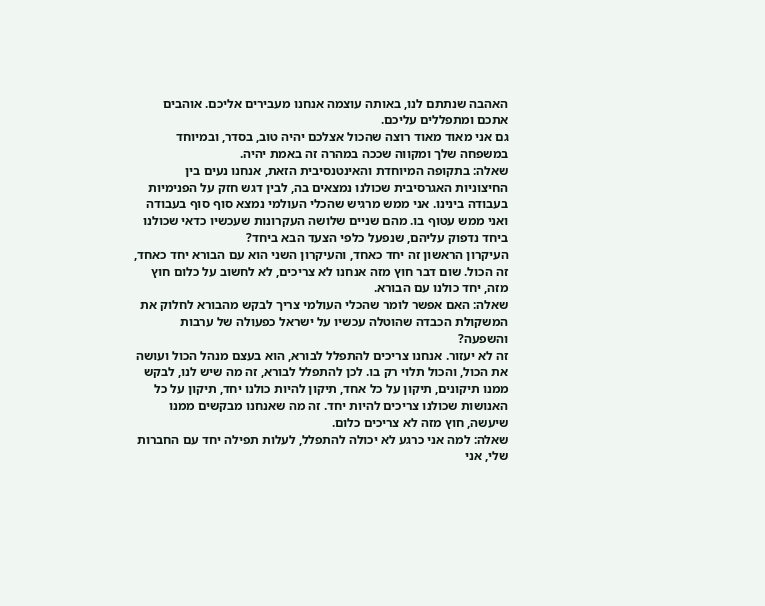האהבה שנתתם לנו, באותה עוצמה אנחנו מעבירים אליכם. אוהבים אתכם ומתפללים עליכם.
גם אני מאוד מאוד רוצה שהכול אצלכם יהיה טוב, בסדר, ובמיוחד במשפחה שלך ומקווה שככה במהרה זה באמת יהיה.
שאלה: בתקופה המיוחדת והאינטנסיבית הזאת, אנחנו נעים בין החיצוניות האגרסיבית שכולנו נמצאים בה, לבין דגש חזק על הפנימיות בעבודה בינינו. אני ממש מרגיש שהכלי העולמי נמצא סוף סוף בעבודה ואני ממש עטוף בו. מהם שניים שלושה העקרונות שעכשיו כדאי שכולנו ביחד נדפוק עליהם, שנפעל כלפי הצעד הבא ביחד?
העיקרון הראשון זה יחד כאחד, והעיקרון השני הוא עם הבורא יחד כאחד, זה הכול. שום דבר חוץ מזה אנחנו לא צריכים, לא לחשוב על כלום חוץ מזה, יחד כולנו עם הבורא.
שאלה: האם אפשר לומר שהכלי העולמי צריך לבקש מהבורא לחלוק את המשקולת הכבדה שהוטלה עכשיו על ישראל כפעולה של ערבות והשפעה?
זה לא יעזור. אנחנו צריכים להתפלל לבורא, הוא בעצם מנהל הכול ועושה את הכול, והכול תלוי רק בו. לכן להתפלל לבורא, זה מה שיש לנו, לבקש ממנו תיקונים, תיקון על כל אחד, תיקון להיות כולנו יחד, תיקון על כל האנושות שכולנו צריכים להיות יחד. זה מה שאנחנו מבקשים ממנו שיעשה, חוץ מזה לא צריכים כלום.
שאלה: למה אני כרגע לא יכולה להתפלל, לעלות תפילה יחד עם החברות שלי, אני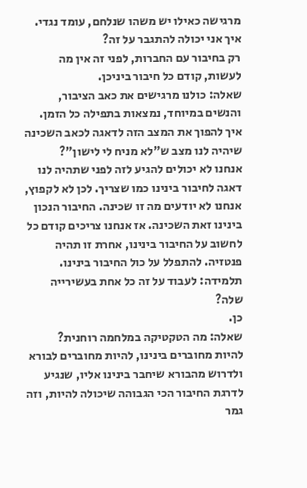מרגישה כאילו יש משהו שנלחם, עומד נגדי. איך אני יכולה להתגבר על זה?
רק בחיבור עם החברות, לפני זה אין מה לעשות, קודם כל חיבור ביניכן.
שאלה: כולנו מרגישים את כאב הציבור, והנשים במיוחד, נמצאות בתפילה כל הזמן. איך להפוך את המצב הזה לדאגה לכאב השכינה שיהיה לנו מצב ש"לא מניח לי לישון"?
אנחנו לא יכולים להגיע לזה לפני שתהיה לנו דאגה לחיבור בינינו כמו שצריך. לכן לא לקפוץ, אנחנו לא יודעים מה זו שכינה. החיבור הנכון בינינו זאת השכינה. אז אנחנו צריכים קודם כל לחשוב על החיבור בינינו, אחרת זו תהיה פנטזיה. להתפלל על כול החיבור בינינו.
תלמידה: לעבוד על זה כל אחת בעשירייה שלה?
כן.
שאלה: מה הטקטיקה במלחמה רוחנית?
להיות מחוברים בינינו, להיות מחוברים לבורא ולדרוש מהבורא שיחבר בינינו אליו, שנגיע לדרגת החיבור הכי הגבוהה שיכולה להיות, וזה גמר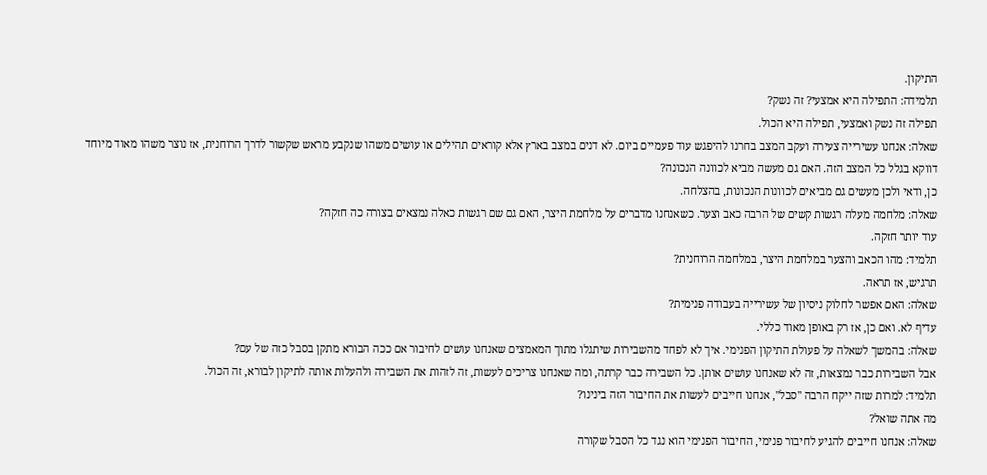התיקון.
תלמידה: התפילה היא אמצעי? זה נשק?
תפילה זה נשק ואמצעי, תפילה היא הכול.
שאלה: אנחנו עשירייה צעירה ועקב המצב בחרנו להיפגש עוד פעמיים ביום. לא דנים במצב בארץ אלא קוראים תהילים או עושים משהו שנקבע מראש שקשור לדרך הרוחנית, אז נוצר משהו מאוד מיוחד דווקא בגלל כל המצב הזה. האם גם מעשה מביא לכוונה הנכונה?
כן, ודאי ולכן מעשים גם מביאים לכוונות הנכונות, בהצלחה.
שאלה: מלחמה מעלה רגשות קשים של הרבה כאב וצער. כשאנחנו מדברים על מלחמת היצר, האם גם שם רגשות כאלה נמצאים בצורה כה חזקה?
עוד יותר חזקה.
תלמיד: מהו הכאב והצער במלחמת היצר, במלחמה הרוחנית?
תרגיש, אז תראה.
שאלה: האם אפשר לחלוק ניסיון של עשירייה בעבודה פנימית?
עדיף לא. ואם כן, אז רק באופן מאוד כללי.
שאלה: בהמשך לשאלה על פעולת התיקון הפנימי. איך לא לפחד מהשבירות שיתגלו מתוך המאמצים שאנחנו עושים לחיבור אם ככה הבורא מתקן בסבל כזה של עם?
אבל השבירות כבר נמצאות, זה לא שאנחנו עושים אותן. כל השבירה כבר קרתה, ומה שאנחנו צריכים לעשות, זה לזהות את השבירה ולהעלות אותה לתיקון לבורא, זה הכול.
תלמיד: למרות שזה ייקח הרבה "סבל", אנחנו חייבים לעשות את החיבור הזה בינינו?
מה אתה שואל?
שאלה: אנחנו חייבים להגיע לחיבור פנימי, החיבור הפנימי הוא נגד כל הסבל שקורה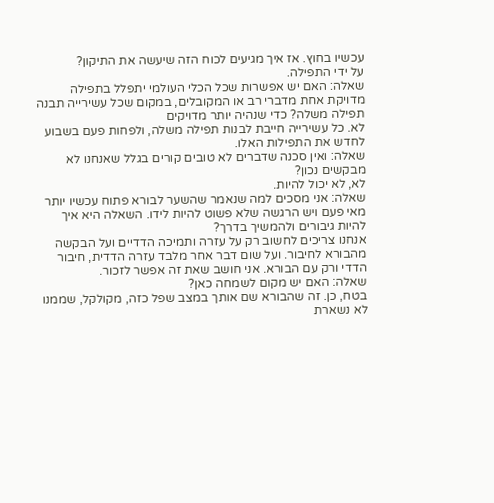עכשיו בחוץ. אז איך מגיעים לכוח הזה שיעשה את התיקון?
על ידי התפילה.
שאלה: האם יש אפשרות שכל הכלי העולמי יתפלל בתפילה מדויקת אחת מדברי רב או המקובלים, במקום שכל עשירייה תבנה תפילה משלה? כדי שנהיה יותר מדויקים
לא. כל עשירייה חייבת לבנות תפילה משלה, ולפחות פעם בשבוע לחדש את התפילות האלו.
שאלה: ואין סכנה שדברים לא טובים קורים בגלל שאנחנו לא מבקשים נכון?
לא, לא יכול להיות.
שאלה: אני מסכים למה שנאמר שהשער לבורא פתוח עכשיו יותר מאי פעם ויש הרגשה שלא פשוט להיות לידו. השאלה היא איך להיות גיבורים ולהמשיך בדרך?
אנחנו צריכים לחשוב רק על עזרה ותמיכה הדדיים ועל הבקשה מהבורא לחיבור. ועל שום דבר אחר מלבד עזרה הדדית, חיבור הדדי ורק עם הבורא. אני חושב שאת זה אפשר לזכור.
שאלה: האם יש מקום לשמחה כאן?
בטח, כן. זה שהבורא שם אותך במצב שפל כזה, מקולקל, שממנו לא נשארת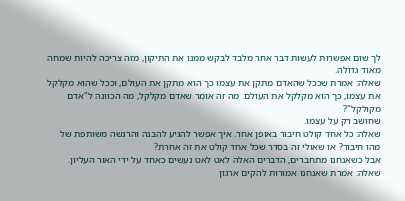לך שום אפשרות לעשות דבר אחר מלבד לבקש ממנו את התיקון, מזה צריכה להיות שמחה מאוד גדולה.
שאלה: אמרת שככל שהאדם מתקן את עצמו כך הוא מתקן את העולם, וככל שהוא מקלקל את עצמו, כך הוא מקלקל את העולם. מה זה אומר שאדם מקלקל, מה הכוונה ל"אדם מקולקל"?
שחושב רק על עצמו.
שאלה: כל אחד קולט חיבור באופן אחר. איך אפשר להגיע להבנה והרגשה משותפת של מהו חיבור? או שאולי זה בסדר שכל אחד קולט את זה אחרת?
אבל כשאנחנו מתחברים, הדברים האלה לאט לאט נעשים כאחד על ידי האור העליון.
שאלה: אמרת שאנחנו אמורות להקים ארגון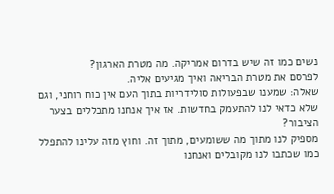נשים כמו זה שיש בדרום אמריקה. מה מטרת הארגון?
לפרסם את מטרת הבריאה ואיך מגיעים אליה.
שאלה: שמענו שבפעולות סולידריות בתוך העם אין כוח רוחני, וגם שלא כדאי לנו להתעמק בחדשות. אז איך אנחנו מתכללים בצער הציבור?
מספיק לנו מתוך מה ששומעים, מתוך זה. וחוץ מזה עלינו להתפלל כמו שכתבו לנו מקובלים ואנחנו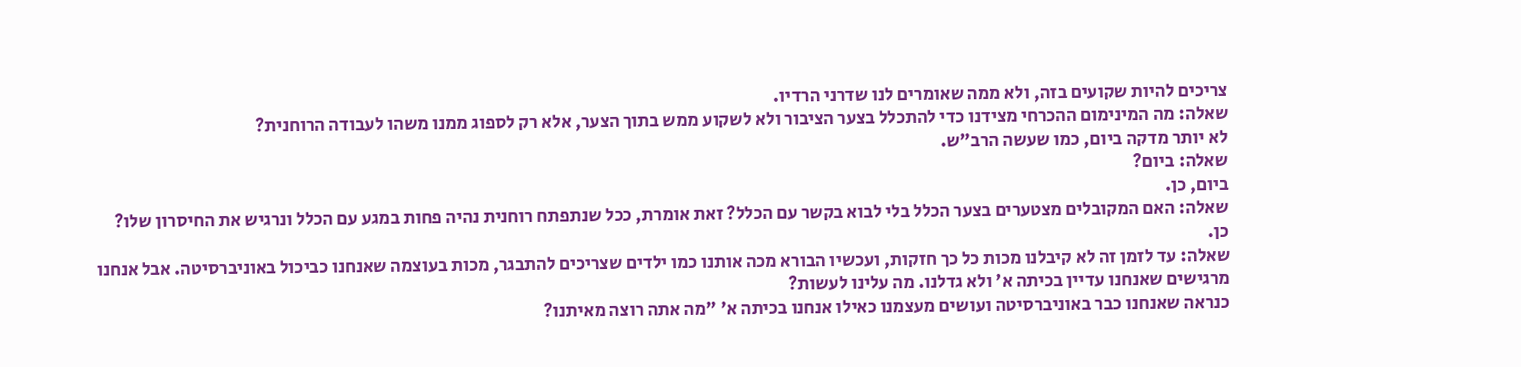צריכים להיות שקועים בזה, ולא ממה שאומרים לנו שדרני הרדיו.
שאלה: מה המינימום ההכרחי מצידנו כדי להתכלל בצער הציבור ולא לשקוע ממש בתוך הצער, אלא רק לספוג ממנו משהו לעבודה הרוחנית?
לא יותר מדקה ביום, כמו שעשה הרב"ש.
שאלה: ביום?
ביום, כן.
שאלה: האם המקובלים מצטערים בצער הכלל בלי לבוא בקשר עם הכלל? זאת אומרת, ככל שנתפתח רוחנית נהיה פחות במגע עם הכלל ונרגיש את החיסרון שלו?
כן.
שאלה: עד לזמן זה לא קיבלנו מכות כל כך חזקות, ועכשיו הבורא מכה אותנו כמו ילדים שצריכים להתבגר, מכות בעוצמה שאנחנו כביכול באוניברסיטה. אבל אנחנו מרגישים שאנחנו עדיין בכיתה א' ולא גדלנו. מה עלינו לעשות?
כנראה שאנחנו כבר באוניברסיטה ועושים מעצמנו כאילו אנחנו בכיתה א' "מה אתה רוצה מאיתנו?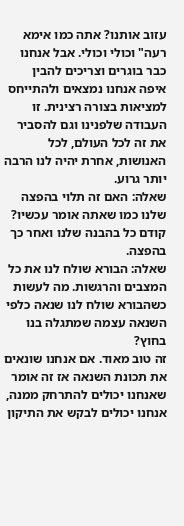עזוב אותנו? אתה כמו אימא רעה" וכולי וכולי. אבל אנחנו כבר בוגרים וצריכים להבין איפה אנחנו נמצאים ולהתייחס למציאות בצורה רצינית. זו העבודה שלפנינו וגם להסביר את זה לכל העולם, לכל האנושות, אחרת יהיה לנו הרבה יותר גרוע.
שאלה: האם זה תלוי בהפצה שלנו כמו שאתה אומר עכשיו?
קודם כל בהבנה שלנו ואחר כך בהפצה.
שאלה: הבורא שולח לנו את כל המצבים והרגשות. מה לעשות כשהבורא שולח לנו שנאה כלפי השנאה עצמה שמתגלה בנו בחוץ?
זה טוב מאוד. אם אנחנו שונאים את תכונת השנאה אז זה אומר שאנחנו יכולים להתרחק ממנה, אנחנו יכולים לבקש את התיקון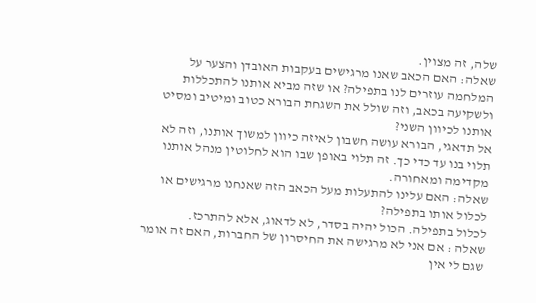שלה, זה מצוין.
שאלה: האם הכאב שאנו מרגישים בעקבות האובדן והצער על המלחמה עוזרים לנו בתפילה? או שזה מביא אותנו להתכללות ולשקיעה בכאב, וזה שולל את השגחת הבורא כטוב ומיטיב ומסיט אותנו לכיוון השני?
אל תדאגי, הבורא עושה חשבון לאיזה כיוון למשוך אותנו, וזה לא תלוי בנו עד כדי כך. זה תלוי באופן שבו הוא לחלוטין מנהל אותנו מקדימה ומאחורה.
שאלה: האם עלינו להתעלות מעל הכאב הזה שאנחנו מרגישים או לכלול אותו בתפילה?
לכלול בתפילה. הכול יהיה בסדר, לא לדאוג, אלא להתרכז.
שאלה : אם אני לא מרגישה את החיסרון של החברות, האם זה אומר שגם לי אין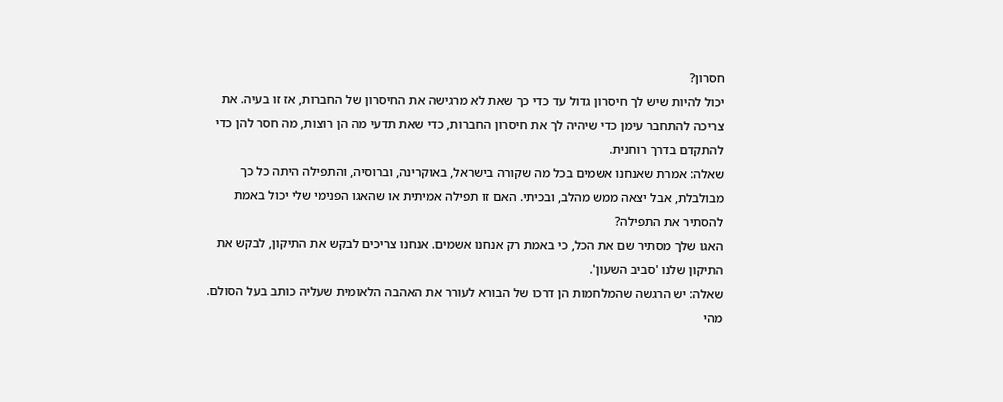חסרון?
יכול להיות שיש לך חיסרון גדול עד כדי כך שאת לא מרגישה את החיסרון של החברות, אז זו בעיה. את צריכה להתחבר עימן כדי שיהיה לך את חיסרון החברות, כדי שאת תדעי מה הן רוצות, מה חסר להן כדי להתקדם בדרך רוחנית.
שאלה: אמרת שאנחנו אשמים בכל מה שקורה בישראל, באוקרינה, וברוסיה, והתפילה היתה כל כך מבולבלת, אבל יצאה ממש מהלב, ובכיתי. האם זו תפילה אמיתית או שהאגו הפנימי שלי יכול באמת להסתיר את התפילה?
האגו שלך מסתיר שם את הכל, כי באמת רק אנחנו אשמים. אנחנו צריכים לבקש את התיקון, לבקש את התיקון שלנו 'סביב השעון'.
שאלה: יש הרגשה שהמלחמות הן דרכו של הבורא לעורר את האהבה הלאומית שעליה כותב בעל הסולם. מהי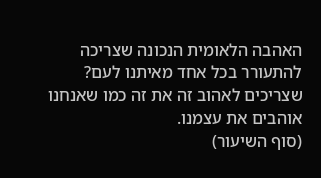האהבה הלאומית הנכונה שצריכה להתעורר בכל אחד מאיתנו לעם?
שצריכים לאהוב זה את זה כמו שאנחנו אוהבים את עצמנו.
(סוף השיעור)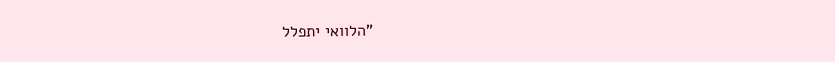"הלוואי יתפלל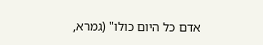אדם כל היום כולו" (גמרא,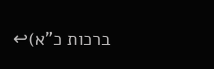ברכות כ”א)↩